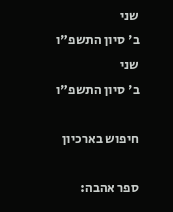שני
ב' סיון התשפ"ו
שני
ב' סיון התשפ"ו

חיפוש בארכיון

ספר אהבה: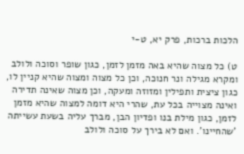הלכות ברכות, פרק יא, ט-י

ט) כל מצוה שהיא באה מזמן לזמן, כגון שופר וסוכה ולולב ומקרא מגילה ונר חנוכה, וכן כל מצוה ומצוה שהיא קניין לו, כגון ציצית ותפילין ומזוזה ומעקה, וכן מצוה שאינה תדירה ואינה מצוייה בכל עת, שהרי היא דומה למצוה שהיא מזמן לזמן, כגון מילת בנו ופדיון הבן, מברך עליה בשעת עשייתה 'שהחיינו'. ואם לא בירך על סוכה ולולב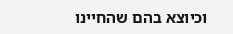וכיוצא בהם שהחיינו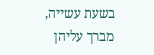בשעת עשייה, מברך עליהן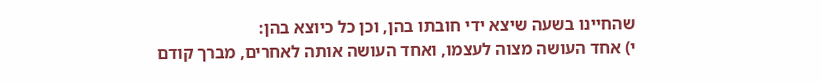שהחיינו בשעה שיצא ידי חובתו בהן, וכן כל כיוצא בהן:
י) אחד העושה מצוה לעצמו, ואחד העושה אותה לאחרים, מברך קודם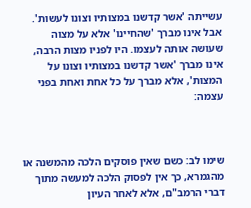עשייתה 'אשר קדשנו במצותיו וצונו לעשות'. אבל אינו מברך 'שהחיינו' אלא על מצוה שעושה אותה לעצמו. היו לפניו מצות הרבה, אינו מברך 'אשר קדשנו במצותיו וצונו על המצות', אלא מברך על כל אחת ואחת בפני עצמה:



שימו לב: כשם שאין פוסקים הלכה מהמשנה או מהגמרא, כך אין לפסוק הלכה למעשה מתוך דברי הרמב"ם, אלא לאחר העיון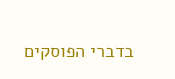בדברי הפוסקים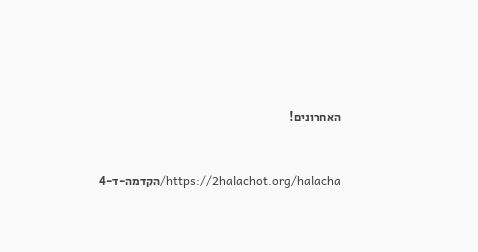האחרונים!



https://2halachot.org/halacha/הקדמה-ד-4